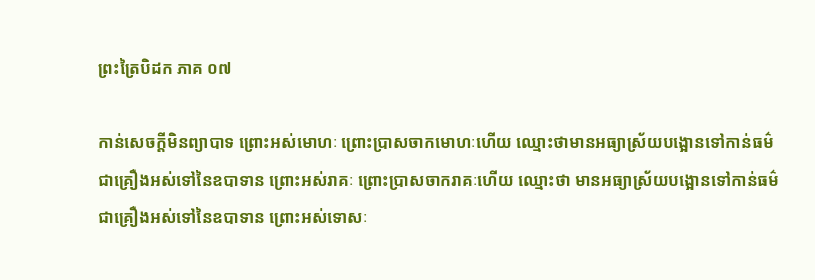ព្រះត្រៃបិដក ភាគ ០៧

កាន់សេចក្តីមិនព្យាបាទ ព្រោះអស់មោហៈ ព្រោះប្រាសចាកមោហៈហើយ ឈ្មោះថាមានអធ្យាស្រ័យបង្អោនទៅកាន់ធម៌ ជាគ្រឿងអស់ទៅនៃឧបាទាន ព្រោះអស់រាគៈ ព្រោះប្រាសចាករាគៈហើយ ឈ្មោះថា មានអធ្យាស្រ័យបង្អោនទៅកាន់ធម៌ ជាគ្រឿងអស់ទៅនៃឧបាទាន ព្រោះអស់ទោសៈ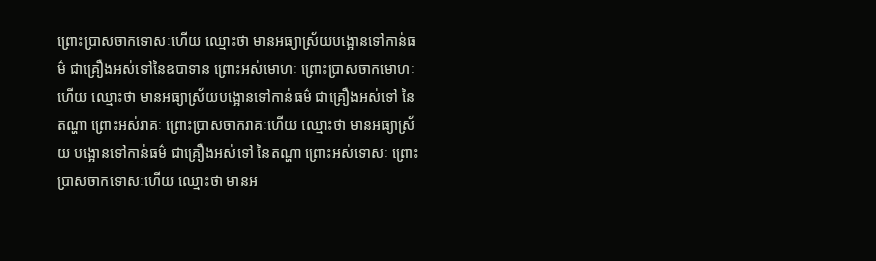ព្រោះប្រាសចាកទោសៈហើយ ឈ្មោះថា មានអធ្យាស្រ័យបង្អោនទៅកាន់ធម៌ ជាគ្រឿងអស់ទៅនៃឧបាទាន ព្រោះអស់មោហៈ ព្រោះប្រាសចាកមោហៈហើយ ឈ្មោះថា មានអធ្យាស្រ័យបង្អោនទៅកាន់ធម៌ ជាគ្រឿងអស់ទៅ នៃតណ្ហា ព្រោះអស់រាគៈ ព្រោះប្រាសចាករាគៈហើយ ឈ្មោះថា មានអធ្យាស្រ័យ បង្អោនទៅកាន់ធម៌ ជាគ្រឿងអស់ទៅ នៃតណ្ហា ព្រោះអស់ទោសៈ ព្រោះប្រាសចាកទោសៈហើយ ឈ្មោះថា មានអ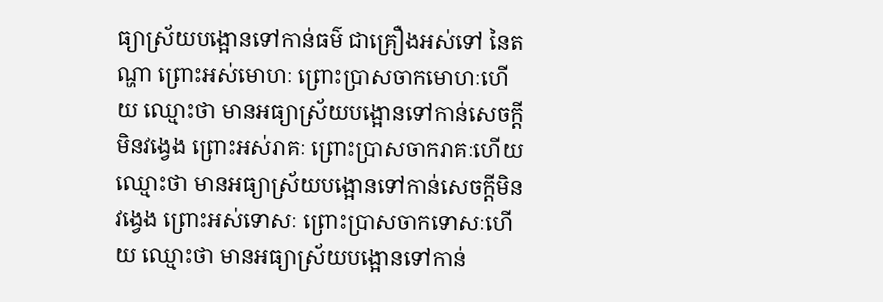ធ្យាស្រ័យបង្អោនទៅកាន់ធម៌ ជាគ្រឿងអស់ទៅ នៃតណ្ហា ព្រោះអស់មោហៈ ព្រោះប្រាសចាកមោហៈហើយ ឈ្មោះថា មានអធ្យាស្រ័យបង្អោនទៅកាន់សេចក្តីមិនវង្វេង ព្រោះអស់រាគៈ ព្រោះប្រាសចាករាគៈហើយ ឈ្មោះថា មានអធ្យាស្រ័យបង្អោនទៅកាន់សេចក្តីមិនវង្វេង ព្រោះអស់ទោសៈ ព្រោះប្រាសចាកទោសៈហើយ ឈ្មោះថា មានអធ្យាស្រ័យបង្អោនទៅកាន់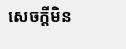សេចក្តីមិន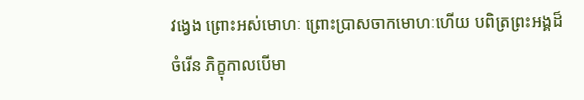វង្វេង ព្រោះអស់មោហៈ ព្រោះប្រាសចាកមោហៈហើយ បពិត្រព្រះអង្គដ៏ចំរើន ភិក្ខុកាលបើមា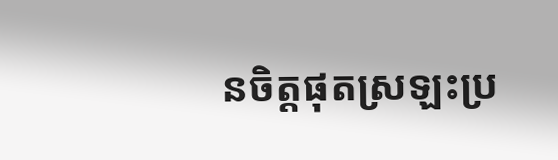នចិត្តផុតស្រឡះប្រ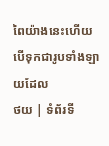ពៃយ៉ាងនេះហើយ បើទុកជារូបទាំងឡាយដែល
ថយ | ទំព័រទី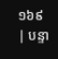១៦៩ | បន្ទា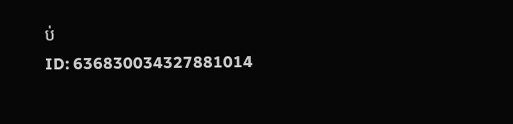ប់
ID: 636830034327881014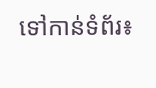ទៅកាន់ទំព័រ៖